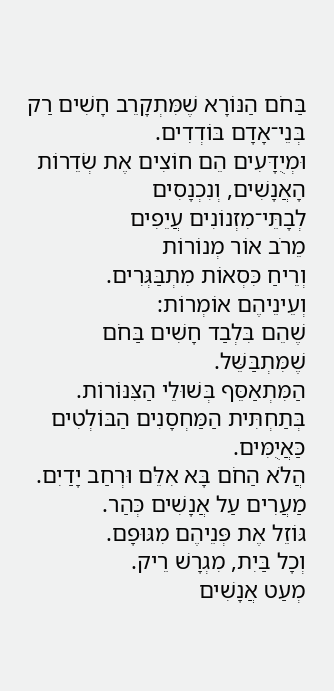בַּחֹם הַנּוֹרָא שֶׁמִּתְקָרֵב חָשִׁים רַק בְּנֵי־אָדָם בּוֹדְדִים.
וּמְיֻדָּעִים הֵם חוֹצִים אֶת שְׂדֵרוֹת הָאֲנָשִׁים, וְנִכְנָסִים
לְבָתֵּי־מִזְנוֹנִים עֲיֵפִים
מֵרֹב אוֹר מְנוֹרוֹת
וְרֵיחַ כִּסְאוֹת מִתְבַּגְּרִים.
וְעֵינֵיהֶם אוֹמְרוֹת:
שֶׁהֵם בִּלְבַד חָשִׁים בַּחֹם שֶׁמִּתְבַּשֵּׁל.
הַמִּתְאַסֵּף בְּשׁוּלֵי הַצִּנּוֹרוֹת.
בְּתַחְתִּית הַמַּחְסָנִים הַבּוֹלְטִים כַּאֲיֻמִּים.
הֲלֹא הַחֹם בָּא אִלֵּם וּרְחַב יָדַיִם.
מַעֲרִים עַל אֲנָשִׁים כְּהַר.
גּוֹזֵל אֶת פְּנֵיהֶם מִגּוּפָם.
וְכָל בַּיִת, מִגְרָשׁ רֵיק.
מְעַט אֲנָשִׁים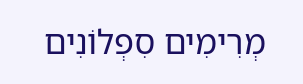מְרִימִים סִפְלוֹנִים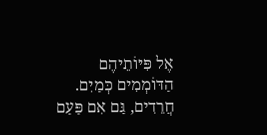אֶל פִּיּוֹתֵיהֶם הַדּוֹמְמִים כְּמַיִם.
חֲרֵדִים, גַּם אִם פַּעַם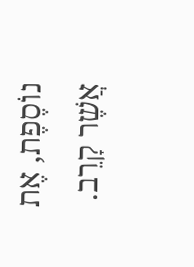נוֹסֶפֶת, אֶת אֲשֶׁר קָרֵב.